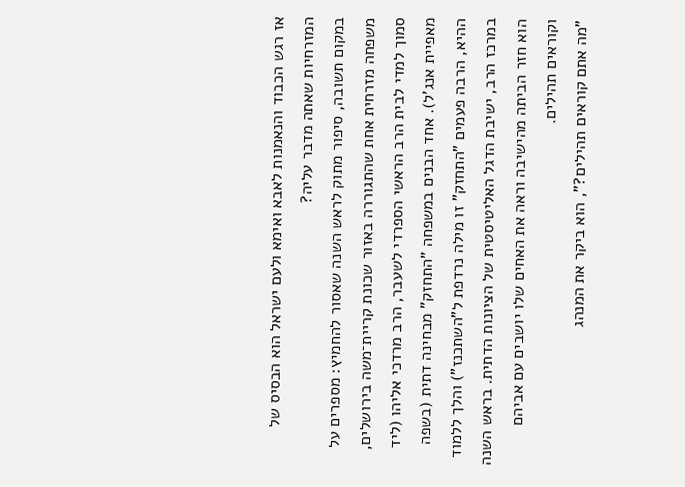אז רגש הכבוד והנאמנות לאבא ואימא ולעם ישראל הוא הבסיס של המזרחיות שאתה מדבר עליה?
במקום תשובה, סיפור מתוק לראש השנה שאסור להחמיץ: מספרים על משפחה מזרחית אחת שהתגוררה באזור שכונת קריית־משה בירושלים, סמוך למדי לבית הרב הראשי הספרדי לשעבר, הרב מרדכי אליהו (ליד מאפיית אנג'ל). אחד הבנים במשפחה "התחזק" מבחינה דתית (בשפה ההיא, הרבה פעמים "התחזק" זו מילה נרדפת ל"השתכנז") והלך ללמוד במרכז הרב, ישיבת הדגל האליטיסטית של הציונות הדתית. בראש השנה הוא חזר הביתה מהישיבה וראה את האחים שלו יושבים עם אביהם וקוראים תהילים.
"מה אתם קוראים תהילים?", הוא ביקר את המנהג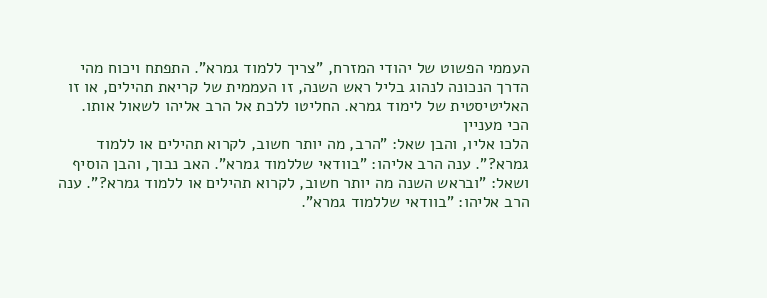העממי הפשוט של יהודי המזרח, "צריך ללמוד גמרא". התפתח ויכוח מהי הדרך הנכונה לנהוג בליל ראש השנה, זו העממית של קריאת תהילים, או זו האליטיסטית של לימוד גמרא. החליטו ללכת אל הרב אליהו לשאול אותו.
הכי מעניין
הלכו אליו, והבן שאל: "הרב, מה יותר חשוב, לקרוא תהילים או ללמוד גמרא?". ענה הרב אליהו: "בוודאי שללמוד גמרא". האב נבוך, והבן הוסיף ושאל: "ובראש השנה מה יותר חשוב, לקרוא תהילים או ללמוד גמרא?". ענה הרב אליהו: "בוודאי שללמוד גמרא".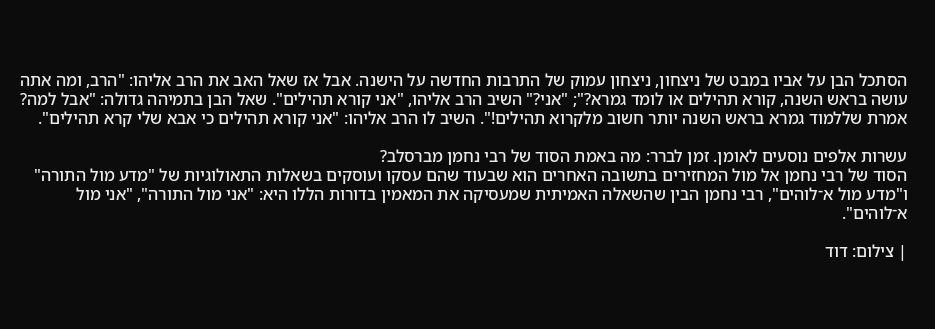הסתכל הבן על אביו במבט של ניצחון, ניצחון עמוק של התרבות החדשה על הישנה. אבל אז שאל האב את הרב אליהו: "הרב, ומה אתה עושה בראש השנה, קורא תהילים או לומד גמרא?"; "אני?" השיב הרב אליהו, "אני קורא תהילים". שאל הבן בתמיהה גדולה: "אבל למה? אמרת שללמוד גמרא בראש השנה יותר חשוב מלקרוא תהילים!". השיב לו הרב אליהו: "אני קורא תהילים כי אבא שלי קרא תהילים".

עשרות אלפים נוסעים לאומן. זמן לברר: מה באמת הסוד של רבי נחמן מברסלב?
הסוד של רבי נחמן אל מול המחזירים בתשובה האחרים הוא שבעוד שהם עסקו ועוסקים בשאלות התאולוגיות של "מדע מול התורה" ו"מדע מול א־לוהים", רבי נחמן הבין שהשאלה האמיתית שמעסיקה את המאמין בדורות הללו היא: "אני מול התורה", "אני מול א־לוהים".

| צילום: דוד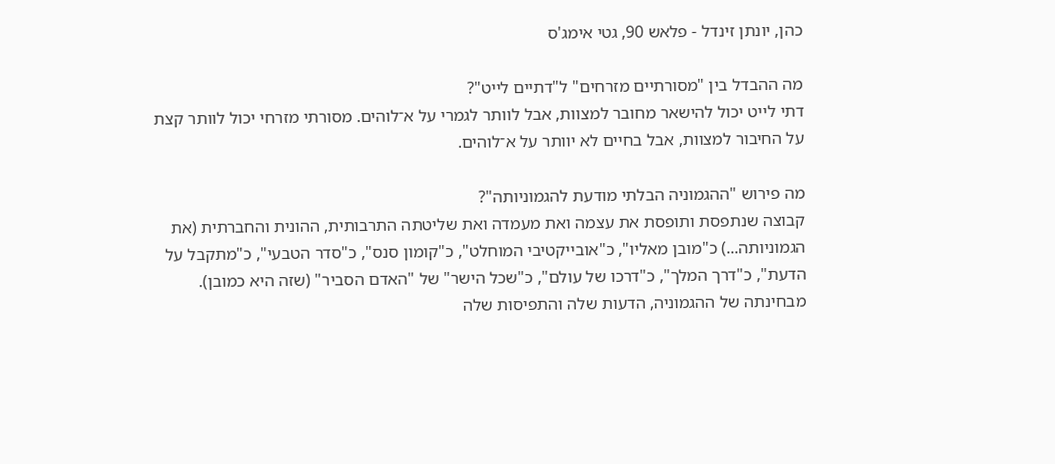כהן, יונתן זינדל - פלאש 90, גטי אימג'ס

מה ההבדל בין "מסורתיים מזרחים" ל"דתיים לייט"?
דתי לייט יכול להישאר מחובר למצוות, אבל לוותר לגמרי על א־לוהים. מסורתי מזרחי יכול לוותר קצת על החיבור למצוות, אבל בחיים לא יוותר על א־לוהים.

מה פירוש "ההגמוניה הבלתי מודעת להגמוניותה"?
קבוצה שנתפסת ותופסת את עצמה ואת מעמדה ואת שליטתה התרבותית, ההונית והחברתית (את הגמוניותה...) כ"מובן מאליו", כ"אובייקטיבי המוחלט", כ"קומון סנס", כ"סדר הטבעי", כ"מתקבל על הדעת", כ"דרך המלך", כ"דרכו של עולם", כ"שכל הישר" של "האדם הסביר" (שזה היא כמובן). מבחינתה של ההגמוניה, הדעות שלה והתפיסות שלה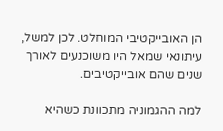הן האובייקטיבי המוחלט. לכן למשל, עיתונאי שמאל היו משוכנעים לאורך שנים שהם אובייקטיבים.

למה ההגמוניה מתכוונת כשהיא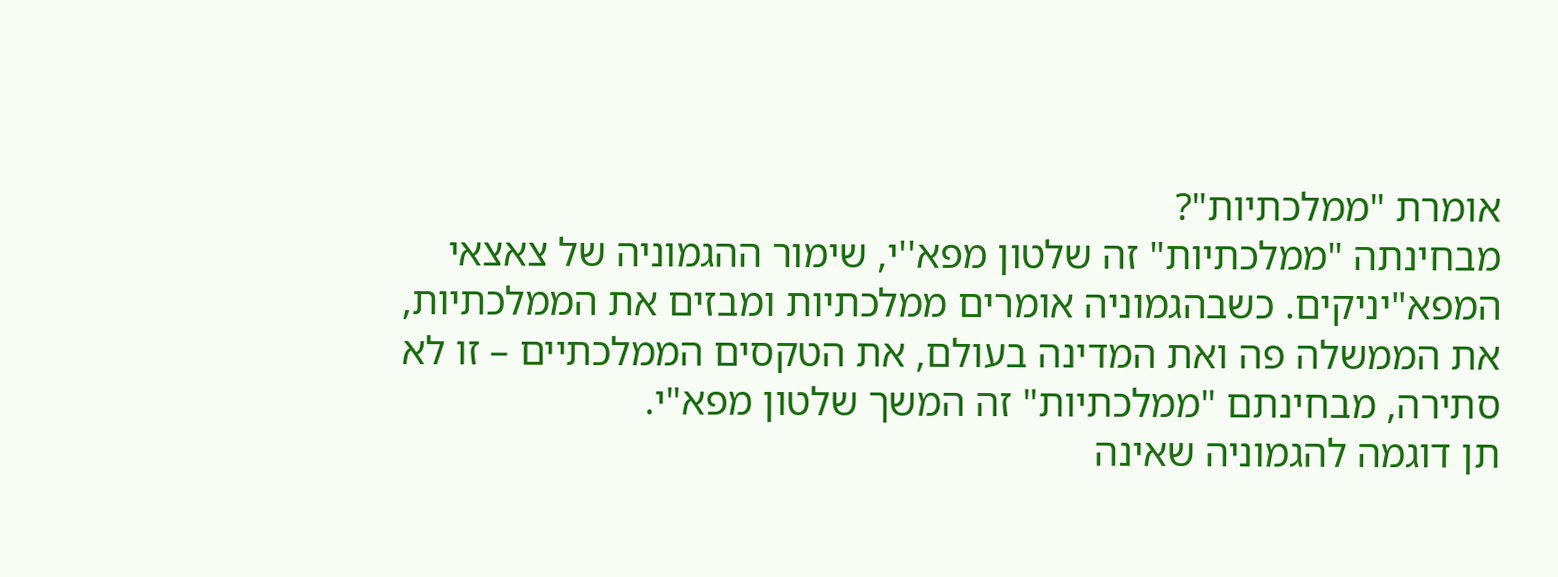אומרת "ממלכתיות"?
מבחינתה "ממלכתיות" זה שלטון מפא''י, שימור ההגמוניה של צאצאי המפא"יניקים. כשבהגמוניה אומרים ממלכתיות ומבזים את הממלכתיות, את הממשלה פה ואת המדינה בעולם, את הטקסים הממלכתיים – זו לא סתירה, מבחינתם "ממלכתיות" זה המשך שלטון מפא"י.
תן דוגמה להגמוניה שאינה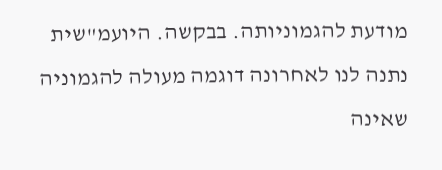מודעת להגמוניותה. בבקשה. היועמ"שית נתנה לנו לאחרונה דוגמה מעולה להגמוניה שאינה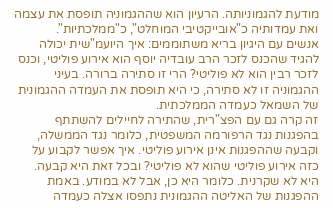מודעת להגמוניותה. הרעיון הוא שההגמוניה תופסת את עצמה ואת עמדותיה כ"אובייקטיבי המוחלט", כ"ממלכתיות".
אנשים עם היגיון בריא משתוממים: איך היועמ"שית יכולה להגיד שהכנס לזכר הרב עובדיה יוסף הוא אירוע פוליטי, וכנס לזכר רבין הוא לא פוליטי? הרי זו סתירה ברורה. בעיני ההגמוניה זו לא סתירה, כי היא תופסת את העמדה ההגמונית של השמאל כעמדה הממלכתית.
זה קרה גם עם הפצ"רית, שהתירה לחיילים להשתתף בהפגנות נגד הרפורמה המשפטית, כלומר נגד הממשלה, וקבעה שההפגנות אינן אירוע פוליטי. איך אפשר לקבוע על כזה אירוע פוליטי שהוא לא פוליטי? ובכל זאת היא קבעה.
היא לא שקרנית. כלומר היא כן, אבל לא במודע. באמת ההפגנות של האליטה ההגמונית נתפסו אצלה כעמדה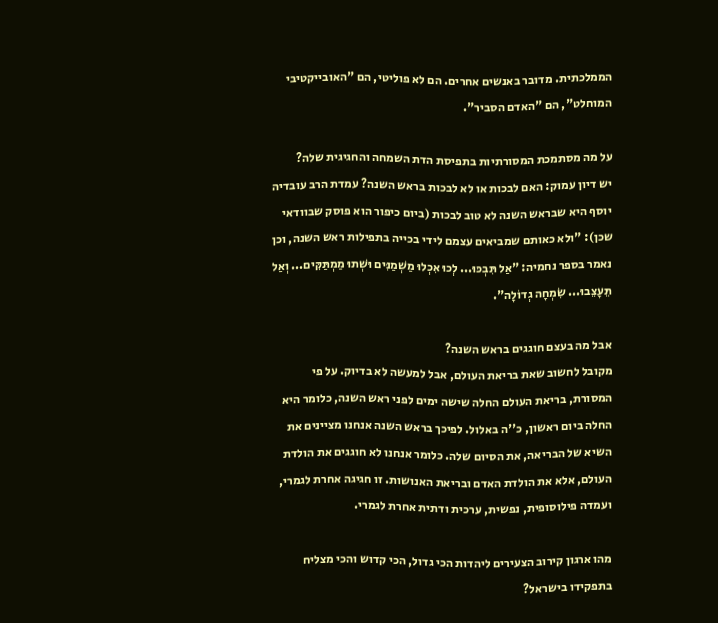הממלכתית. מדובר באנשים אחרים. הם לא פוליטי, הם "האובייקטיבי המוחלט", הם "האדם הסביר".

על מה מסתמכת המסורתיות בתפיסת הדת השמחה והחגיגית שלה?
יש דיון עמוק: האם לבכות או לא לבכות בראש השנה? עמדת הרב עובדיה יוסף היא שבראש השנה לא טוב לבכות (ביום כיפור הוא פוסק שבוודאי שכן): "ולא כאותם שמביאים עצמם לידי בכייה בתפילות ראש השנה, וכן נאמר בספר נחמיה: "אַל תִּבְכּוּ... לְכוּ אִכְלוּ מַשְׁמַנִּים וּשְׁתוּ מַמְתַּקִּים... וְאַל תֵּעָצֵבוּ... שִׂמְחָה גְדוֹלָה".

אבל מה בעצם חוגגים בראש השנה?
מקובל לחשוב שאת בריאת העולם, אבל למעשה לא בדיוק. על פי המסורת, בריאת העולם החלה שישה ימים לפני ראש השנה, כלומר היא החלה ביום ראשון, כ''ה באלול. לפיכך בראש השנה אנחנו מציינים את השיא של הבריאה, את הסיום שלה. כלומר אנחנו לא חוגגים את הולדת העולם, אלא את הולדת האדם ובריאת האנושות. זו חגיגה אחרת לגמרי, ועמדה פילוסופית, נפשית, ערכית ודתית אחרת לגמרי.

מהו ארגון קירוב הצעירים ליהדות הכי גדול, הכי קדוש והכי מצליח בתפקידו בישראל?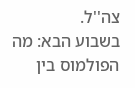צה''ל.
בשבוע הבא: מה הפולמוס בין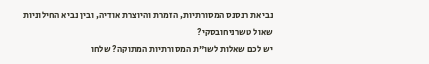נביאת רנסנס המסורתיות, הזמרת והיוצרת אודיה, ובין נביא החילוניות שאול טשרניחובסקי?
יש לכם שאלות לשו"ת המסורתיות המתוקה? שלחו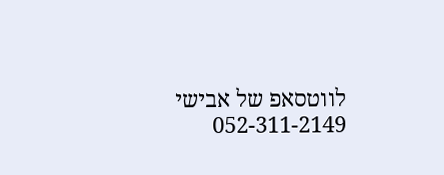לווטסאפ של אבישי 052-311-2149